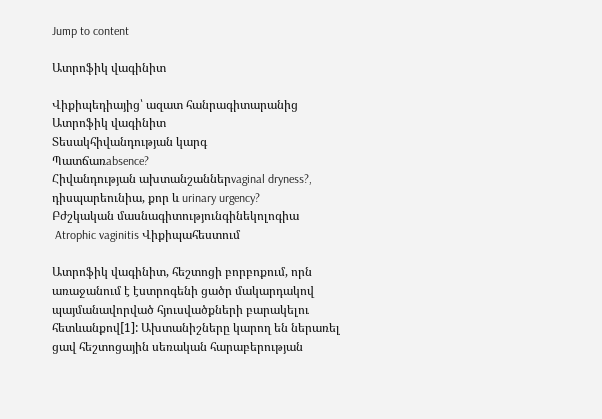Jump to content

Ատրոֆիկ վագինիտ

Վիքիպեդիայից՝ ազատ հանրագիտարանից
Ատրոֆիկ վագինիտ
Տեսակհիվանդության կարգ
Պատճառabsence?
Հիվանդության ախտանշաններvaginal dryness?, դիսպարեունիա, քոր և urinary urgency?
Բժշկական մասնագիտությունգինեկոլոգիա
 Atrophic vaginitis Վիքիպահեստում

Ատրոֆիկ վագինիտ, հեշտոցի բորբոքում, որն առաջանում է էստրոգենի ցածր մակարդակով պայմանավորված հյուսվածքների բարակելու հետևանքով[1]: Ախտանիշները կարող են ներառել ցավ հեշտոցային սեռական հարաբերության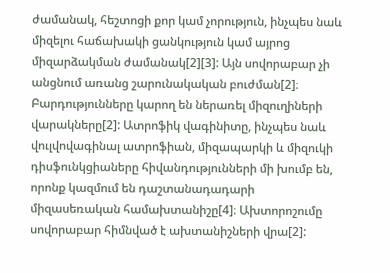ժամանակ, հեշտոցի քոր կամ չորություն, ինչպես նաև միզելու հաճախակի ցանկություն կամ այրոց միզարձակման ժամանակ[2][3]: Այն սովորաբար չի անցնում առանց շարունակական բուժման[2]։ Բարդությունները կարող են ներառել միզուղիների վարակները[2]: Ատրոֆիկ վագինիտը, ինչպես նաև վուլվովագինալ ատրոֆիան, միզապարկի և միզուկի դիսֆունկցիաները հիվանդությունների մի խումբ են, որոնք կազմում են դաշտանադադարի միզասեռական համախտանիշը[4]։ Ախտորոշումը սովորաբար հիմնված է ախտանիշների վրա[2]: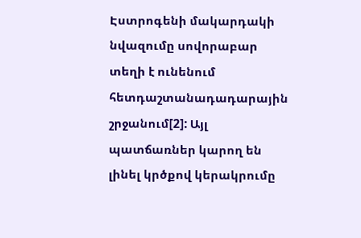Էստրոգենի մակարդակի նվազումը սովորաբար տեղի է ունենում հետդաշտանադադարային շրջանում[2]: Այլ պատճառներ կարող են լինել կրծքով կերակրումը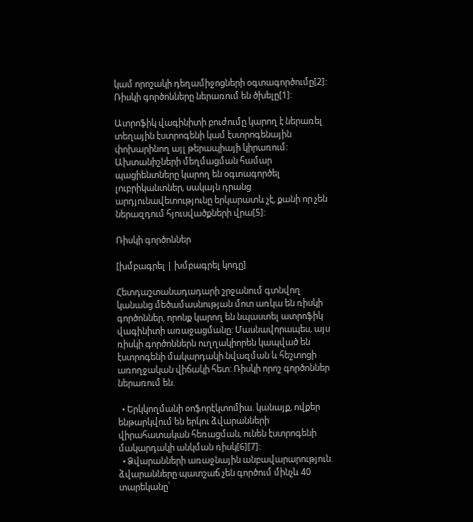կամ որոշակի դեղամիջոցների օգտագործումը[2]: Ռիսկի գործոնները ներառում են ծխելը[1]:

Ատրոֆիկ վագինիտի բուժումը կարող է ներառել տեղային էստրոգենի կամ էստրոգենային փոխարինող այլ թերապիայի կիրառում: Ախտանիշների մեղմացման համար պացիենտները կարող են օգտագործել լուբրիկանտներ, սակայն դրանց արդյունավետությունը երկարատև չէ, քանի որ չեն ներազդում հյուսվածքների վրա[5]:

Ռիսկի գործոններ

[խմբագրել | խմբագրել կոդը]

Հետդաշտանադադարի շրջանում գտնվող կանանց մեծամասնության մոտ առկա են ռիսկի գործոններ, որոնք կարող են նպաստել ատրոֆիկ վագինիտի առաջացմանը: Մասնավորապես, այս ռիսկի գործոններն ուղղակիորեն կապված են էստրոգենի մակարդակի նվազման և հեշտոցի առողջական վիճակի հետ: Ռիսկի որոշ գործոններ ներառում են.

  • Երկկողմանի օոֆորէկտոմիա. կանայք, ովքեր ենթարկվում են երկու ձվարանների վիրահատական հեռացման, ունեն էստրոգենի մակարդակի անկման ռիսկ[6][7]:
  • Ձվարանների առաջնային անբավարարություն. ձվարանները պատշաճ չեն գործում մինչև 40 տարեկանը՝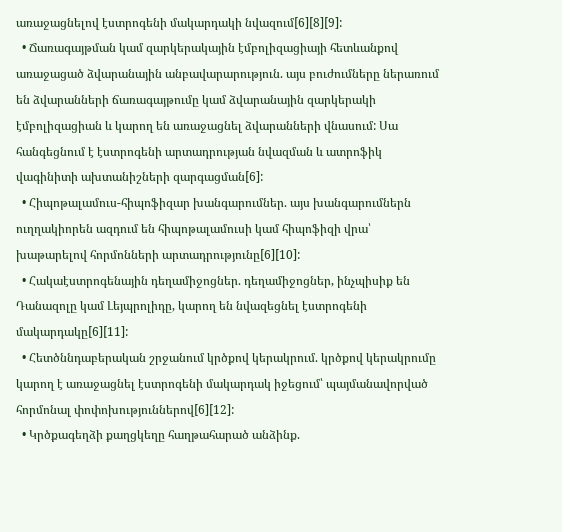առաջացնելով էստրոգենի մակարդակի նվազում[6][8][9]:
  • Ճառագայթման կամ զարկերակային էմբոլիզացիայի հետևանքով առաջացած ձվարանային անբավարարություն. այս բուժումները ներառում են ձվարանների ճառագայթումը կամ ձվարանային զարկերակի էմբոլիզացիան և կարող են առաջացնել ձվարանների վնասում: Սա հանգեցնում է էստրոգենի արտադրության նվազման և ատրոֆիկ վագինիտի ախտանիշների զարգացման[6]:
  • Հիպոթալամուս-հիպոֆիզար խանգարումներ. այս խանգարումներն ուղղակիորեն ազդում են հիպոթալամուսի կամ հիպոֆիզի վրա՝ խաթարելով հորմոնների արտադրությունը[6][10]:
  • Հակաէստրոգենային դեղամիջոցներ. դեղամիջոցներ, ինչպիսիք են Դանազոլը կամ Լեյպրոլիդը, կարող են նվազեցնել էստրոգենի մակարդակը[6][11]:
  • Հետծննդաբերական շրջանում կրծքով կերակրում. կրծքով կերակրումը կարող է առաջացնել էստրոգենի մակարդակ իջեցում՝ պայմանավորված հորմոնալ փոփոխություններով[6][12]:
  • Կրծքագեղձի քաղցկեղը հաղթահարած անձինք.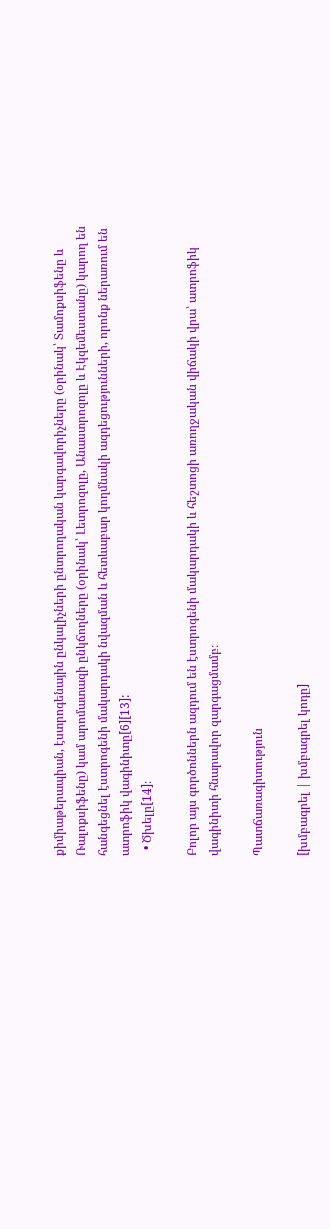քիմիաթերապիան, էստրոգենային ընկալիչների ընտրողական կարգավորիչները (օրինակ՝ Տամոքսիֆենը և Ռալոքսիֆենը) կամ արոմատազի ընկճողները (օրինակ՝ Լետրոզոլը, Անաստրոզոլը և Էկզեմեստանը) կարող են հանգեցնել էստրոգենի մակարդակի նվազման և հետևաբար կողմնակի ազդեցությունների, որոնք ներառում են ատրոֆիկ վագինիտը[6][13]:
  • Ծխելը[14]։

Բոլոր այս գործոններն ազդում են էստրոգենի մակարդակի և հեշտոցի առողջական վիճակի վրա՝ ատրոֆիկ վագինիտի հնարավոր զարգացմամբ։

Պատճառագիտություն

[խմբագրել | խմբագրել կոդը]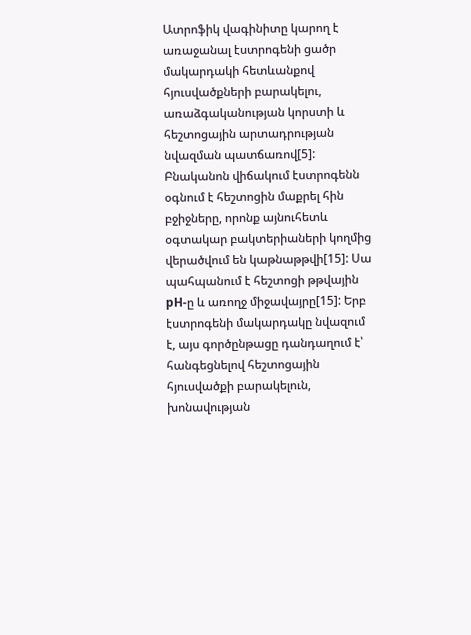Ատրոֆիկ վագինիտը կարող է առաջանալ էստրոգենի ցածր մակարդակի հետևանքով հյուսվածքների բարակելու, առաձգականության կորստի և հեշտոցային արտադրության նվազման պատճառով[5]: Բնականոն վիճակում էստրոգենն օգնում է հեշտոցին մաքրել հին բջիջները, որոնք այնուհետև օգտակար բակտերիաների կողմից վերածվում են կաթնաթթվի[15]: Սա պահպանում է հեշտոցի թթվային pH-ը և առողջ միջավայրը[15]: Երբ էստրոգենի մակարդակը նվազում է, այս գործընթացը դանդաղում է՝ հանգեցնելով հեշտոցային հյուսվածքի բարակելուն, խոնավության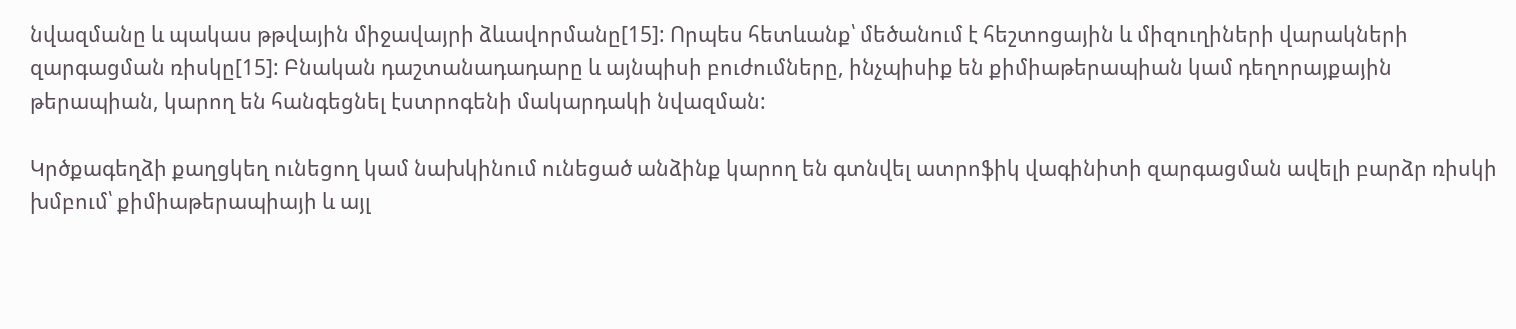նվազմանը և պակաս թթվային միջավայրի ձևավորմանը[15]: Որպես հետևանք՝ մեծանում է հեշտոցային և միզուղիների վարակների զարգացման ռիսկը[15]: Բնական դաշտանադադարը և այնպիսի բուժումները, ինչպիսիք են քիմիաթերապիան կամ դեղորայքային թերապիան, կարող են հանգեցնել էստրոգենի մակարդակի նվազման:

Կրծքագեղձի քաղցկեղ ունեցող կամ նախկինում ունեցած անձինք կարող են գտնվել ատրոֆիկ վագինիտի զարգացման ավելի բարձր ռիսկի խմբում՝ քիմիաթերապիայի և այլ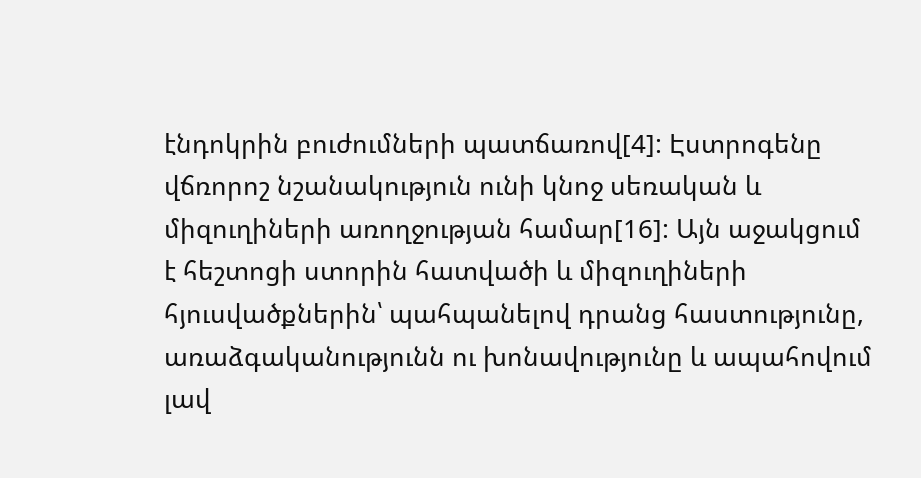էնդոկրին բուժումների պատճառով[4]: Էստրոգենը վճռորոշ նշանակություն ունի կնոջ սեռական և միզուղիների առողջության համար[16]: Այն աջակցում է հեշտոցի ստորին հատվածի և միզուղիների հյուսվածքներին՝ պահպանելով դրանց հաստությունը, առաձգականությունն ու խոնավությունը և ապահովում լավ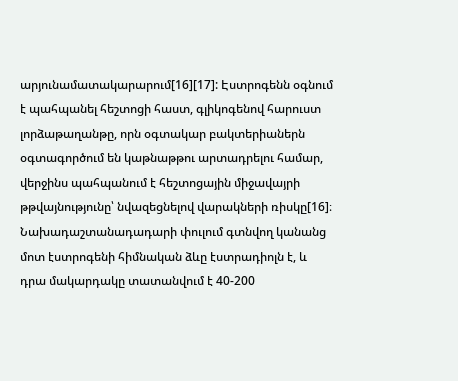արյունամատակարարում[16][17]: Էստրոգենն օգնում է պահպանել հեշտոցի հաստ, գլիկոգենով հարուստ լորձաթաղանթը, որն օգտակար բակտերիաներն օգտագործում են կաթնաթթու արտադրելու համար, վերջինս պահպանում է հեշտոցային միջավայրի թթվայնությունը՝ նվազեցնելով վարակների ռիսկը[16]։ Նախադաշտանադադարի փուլում գտնվող կանանց մոտ էստրոգենի հիմնական ձևը էստրադիոլն է, և դրա մակարդակը տատանվում է 40-200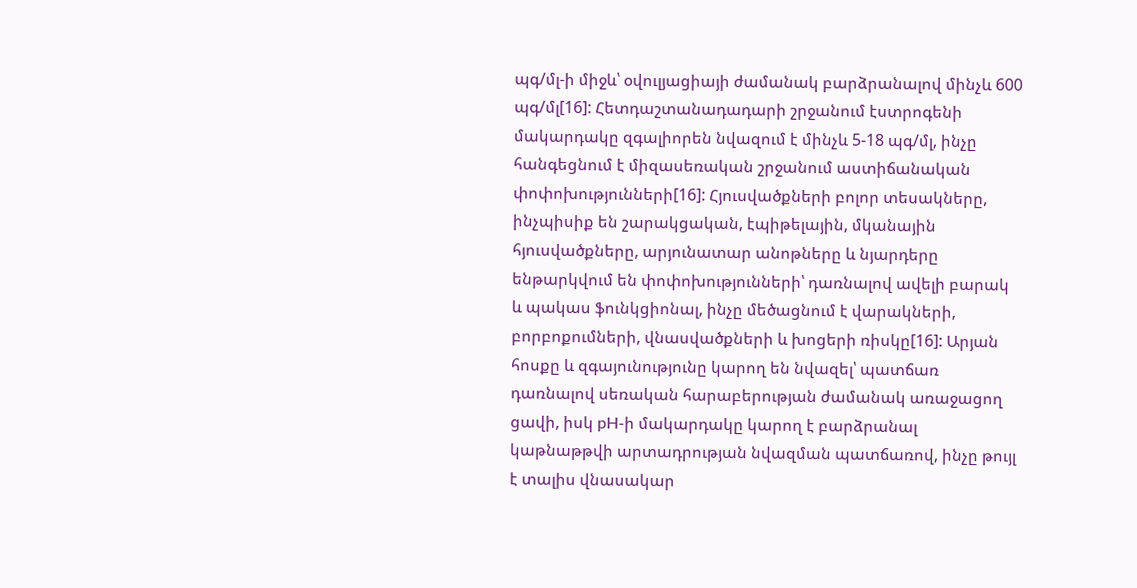պգ/մլ-ի միջև՝ օվուլյացիայի ժամանակ բարձրանալով մինչև 600 պգ/մլ[16]: Հետդաշտանադադարի շրջանում էստրոգենի մակարդակը զգալիորեն նվազում է մինչև 5-18 պգ/մլ, ինչը հանգեցնում է միզասեռական շրջանում աստիճանական փոփոխությունների[16]: Հյուսվածքների բոլոր տեսակները, ինչպիսիք են շարակցական, էպիթելային, մկանային հյուսվածքները, արյունատար անոթները և նյարդերը ենթարկվում են փոփոխությունների՝ դառնալով ավելի բարակ և պակաս ֆունկցիոնալ, ինչը մեծացնում է վարակների, բորբոքումների, վնասվածքների և խոցերի ռիսկը[16]: Արյան հոսքը և զգայունությունը կարող են նվազել՝ պատճառ դառնալով սեռական հարաբերության ժամանակ առաջացող ցավի, իսկ pH-ի մակարդակը կարող է բարձրանալ կաթնաթթվի արտադրության նվազման պատճառով, ինչը թույլ է տալիս վնասակար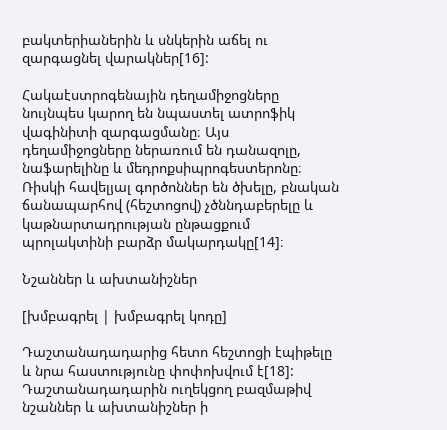բակտերիաներին և սնկերին աճել ու զարգացնել վարակներ[16]:

Հակաէստրոգենային դեղամիջոցները նույնպես կարող են նպաստել ատրոֆիկ վագինիտի զարգացմանը։ Այս դեղամիջոցները ներառում են դանազոլը, նաֆարելինը և մեդրոքսիպրոգեստերոնը։ Ռիսկի հավելյալ գործոններ են ծխելը, բնական ճանապարհով (հեշտոցով) չծննդաբերելը և կաթնարտադրության ընթացքում պրոլակտինի բարձր մակարդակը[14]։

Նշաններ և ախտանիշներ

[խմբագրել | խմբագրել կոդը]

Դաշտանադադարից հետո հեշտոցի էպիթելը և նրա հաստությունը փոփոխվում է[18]: Դաշտանադադարին ուղեկցող բազմաթիվ նշաններ և ախտանիշներ ի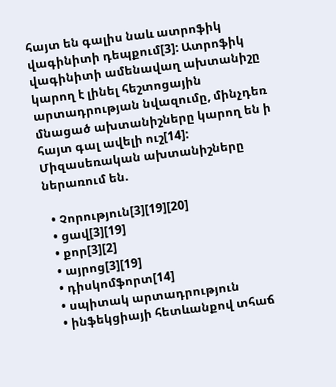հայտ են գալիս նաև ատրոֆիկ վագինիտի դեպքում[3]: Ատրոֆիկ վագինիտի ամենավաղ ախտանիշը կարող է լինել հեշտոցային արտադրության նվազումը, մինչդեռ մնացած ախտանիշները կարող են ի հայտ գալ ավելի ուշ[14]: Միզասեռական ախտանիշները ներառում են.

  • Չորություն[3][19][20]
  • ցավ[3][19]
  • քոր[3][2]
  • այրոց[3][19]
  • դիսկոմֆորտ[14]
  • սպիտակ արտադրություն
  • ինֆեկցիայի հետևանքով տհաճ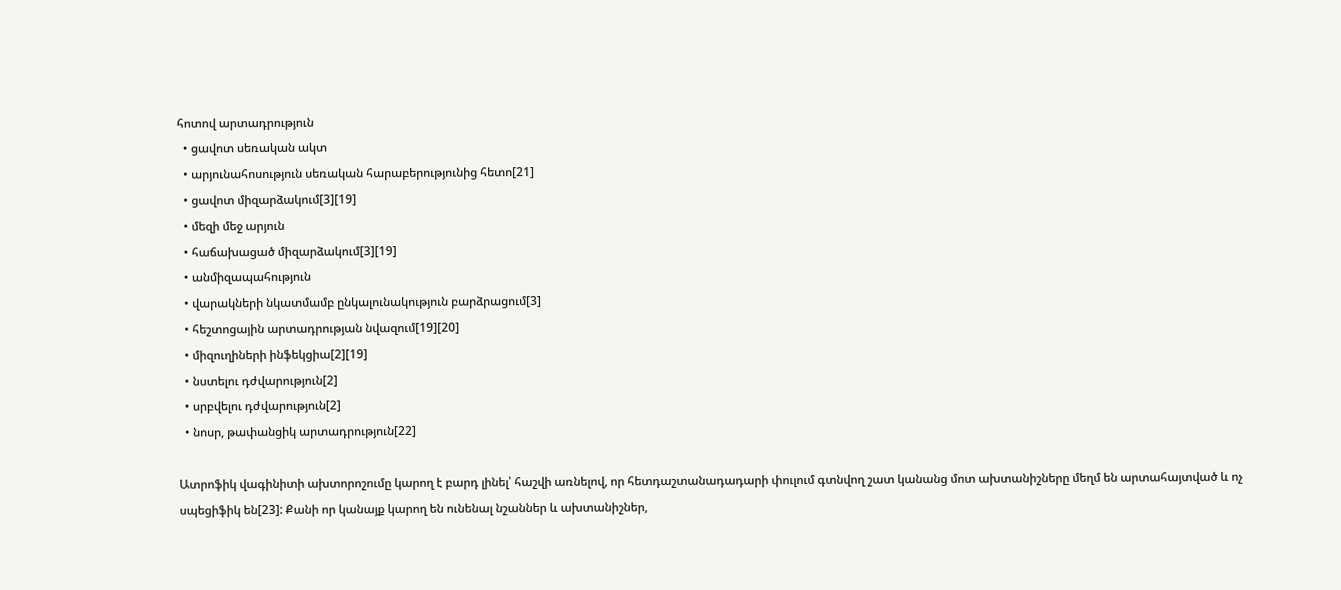հոտով արտադրություն
  • ցավոտ սեռական ակտ
  • արյունահոսություն սեռական հարաբերությունից հետո[21]
  • ցավոտ միզարձակում[3][19]
  • մեզի մեջ արյուն
  • հաճախացած միզարձակում[3][19]
  • անմիզապահություն
  • վարակների նկատմամբ ընկալունակություն բարձրացում[3]
  • հեշտոցային արտադրության նվազում[19][20]
  • միզուղիների ինֆեկցիա[2][19]
  • նստելու դժվարություն[2]
  • սրբվելու դժվարություն[2]
  • նոսր, թափանցիկ արտադրություն[22]

Ատրոֆիկ վագինիտի ախտորոշումը կարող է բարդ լինել՝ հաշվի առնելով, որ հետդաշտանադադարի փուլում գտնվող շատ կանանց մոտ ախտանիշները մեղմ են արտահայտված և ոչ սպեցիֆիկ են[23]: Քանի որ կանայք կարող են ունենալ նշաններ և ախտանիշներ,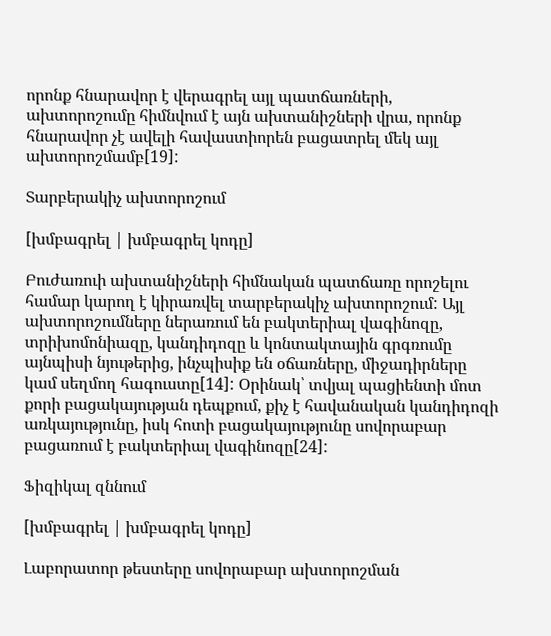որոնք հնարավոր է վերագրել այլ պատճառների, ախտորոշումը հիմնվում է այն ախտանիշների վրա, որոնք հնարավոր չէ ավելի հավաստիորեն բացատրել մեկ այլ ախտորոշմամբ[19]:

Տարբերակիչ ախտորոշում

[խմբագրել | խմբագրել կոդը]

Բուժառուի ախտանիշների հիմնական պատճառը որոշելու համար կարող է կիրառվել տարբերակիչ ախտորոշում: Այլ ախտորոշումները ներառում են բակտերիալ վագինոզը, տրիխոմոնիազը, կանդիդոզը և կոնտակտային գրգռումը այնպիսի նյութերից, ինչպիսիք են օճառները, միջադիրները կամ սեղմող հագուստը[14]: Օրինակ՝ տվյալ պացիենտի մոտ քորի բացակայության դեպքում, քիչ է հավանական կանդիդոզի առկայությունը, իսկ հոտի բացակայությունը սովորաբար բացառում է բակտերիալ վագինոզը[24]:

Ֆիզիկալ զննում

[խմբագրել | խմբագրել կոդը]

Լաբորատոր թեստերը սովորաբար ախտորոշման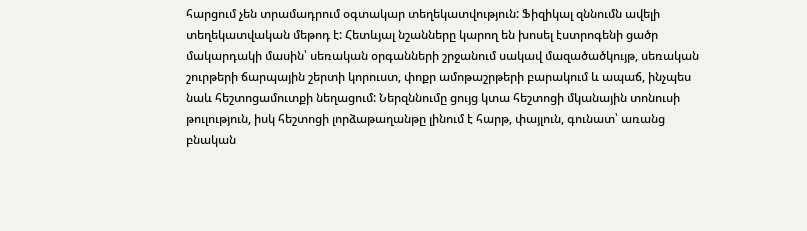հարցում չեն տրամադրում օգտակար տեղեկատվություն: Ֆիզիկալ զննումն ավելի տեղեկատվական մեթոդ է: Հետևյալ նշանները կարող են խոսել էստրոգենի ցածր մակարդակի մասին՝ սեռական օրգանների շրջանում սակավ մազածածկույթ, սեռական շուրթերի ճարպային շերտի կորուստ, փոքր ամոթաշրթերի բարակում և ապաճ, ինչպես նաև հեշտոցամուտքի նեղացում: Ներզննումը ցույց կտա հեշտոցի մկանային տոնուսի թուլություն, իսկ հեշտոցի լորձաթաղանթը լինում է հարթ, փայլուն, գունատ՝ առանց բնական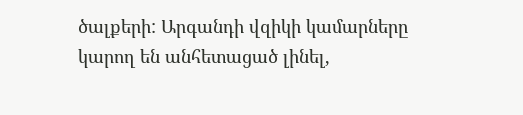ծալքերի: Արգանդի վզիկի կամարները կարող են անհետացած լինել,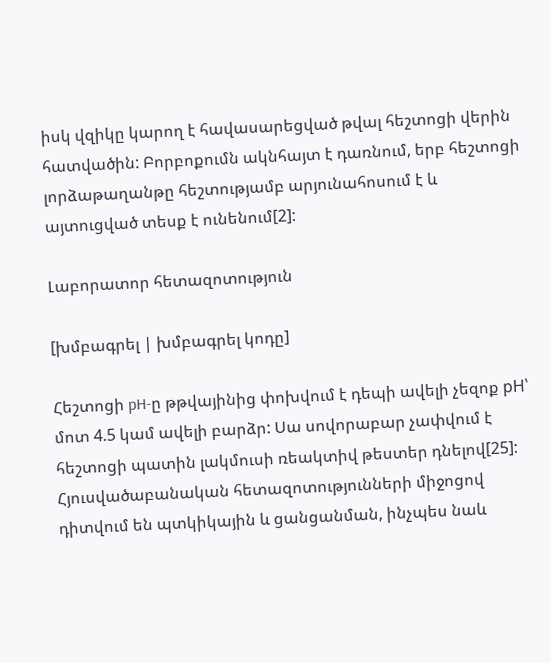իսկ վզիկը կարող է հավասարեցված թվալ հեշտոցի վերին հատվածին: Բորբոքումն ակնհայտ է դառնում, երբ հեշտոցի լորձաթաղանթը հեշտությամբ արյունահոսում է և այտուցված տեսք է ունենում[2]:

Լաբորատոր հետազոտություն

[խմբագրել | խմբագրել կոդը]

Հեշտոցի pH-ը թթվայինից փոխվում է դեպի ավելի չեզոք pH՝ մոտ 4.5 կամ ավելի բարձր: Սա սովորաբար չափվում է հեշտոցի պատին լակմուսի ռեակտիվ թեստեր դնելով[25]: Հյուսվածաբանական հետազոտությունների միջոցով դիտվում են պտկիկային և ցանցանման, ինչպես նաև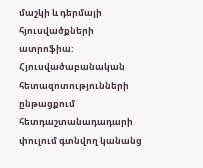մաշկի և դերմայի հյուսվածքների ատրոֆիա: Հյուսվածաբանական հետազոտությունների ընթացքում հետդաշտանադադարի փուլում գտնվող կանանց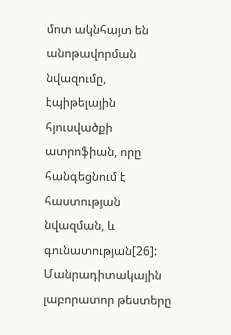մոտ ակնհայտ են անոթավորման նվազումը, էպիթելային հյուսվածքի ատրոֆիան, որը հանգեցնում է հաստության նվազման, և գունատության[26]: Մանրադիտակային լաբորատոր թեստերը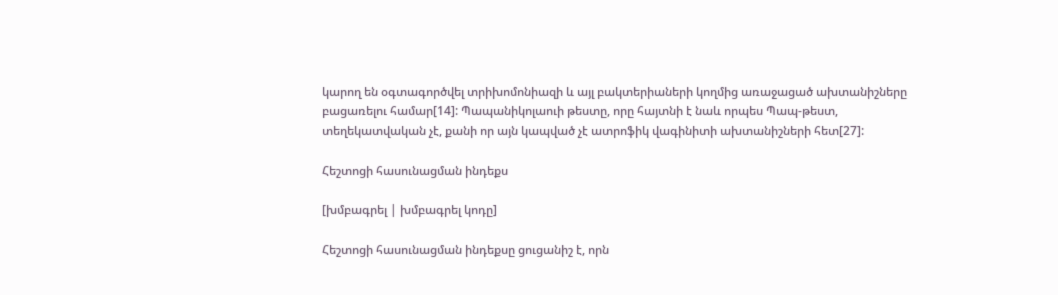կարող են օգտագործվել տրիխոմոնիազի և այլ բակտերիաների կողմից առաջացած ախտանիշները բացառելու համար[14]: Պապանիկոլաուի թեստը, որը հայտնի է նաև որպես Պապ-թեստ, տեղեկատվական չէ, քանի որ այն կապված չէ ատրոֆիկ վագինիտի ախտանիշների հետ[27]:

Հեշտոցի հասունացման ինդեքս

[խմբագրել | խմբագրել կոդը]

Հեշտոցի հասունացման ինդեքսը ցուցանիշ է, որն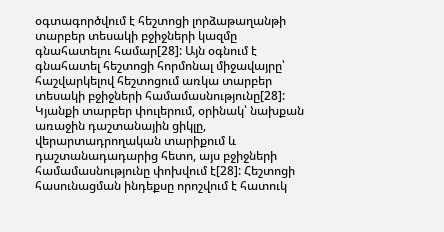օգտագործվում է հեշտոցի լորձաթաղանթի տարբեր տեսակի բջիջների կազմը գնահատելու համար[28]: Այն օգնում է գնահատել հեշտոցի հորմոնալ միջավայրը՝ հաշվարկելով հեշտոցում առկա տարբեր տեսակի բջիջների համամասնությունը[28]: Կյանքի տարբեր փուլերում, օրինակ՝ նախքան առաջին դաշտանային ցիկլը, վերարտադրողական տարիքում և դաշտանադադարից հետո, այս բջիջների համամասնությունը փոխվում է[28]: Հեշտոցի հասունացման ինդեքսը որոշվում է հատուկ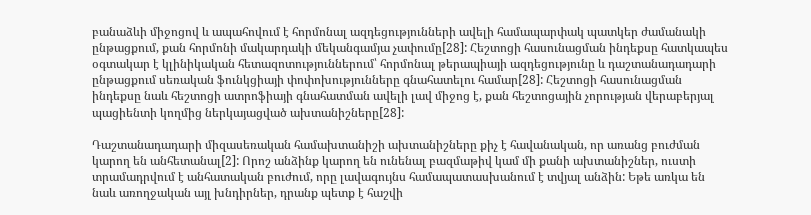բանաձևի միջոցով և ապահովում է հորմոնալ ազդեցությունների ավելի համապարփակ պատկեր ժամանակի ընթացքում, քան հորմոնի մակարդակի մեկանգամյա չափումը[28]: Հեշտոցի հասունացման ինդեքսը հատկապես օգտակար է կլինիկական հետազոտություններում՝ հորմոնալ թերապիայի ազդեցությունը և դաշտանադադարի ընթացքում սեռական ֆունկցիայի փոփոխությունները գնահատելու համար[28]: Հեշտոցի հասունացման ինդեքսը նաև հեշտոցի ատրոֆիայի գնահատման ավելի լավ միջոց է, քան հեշտոցային չորության վերաբերյալ պացիենտի կողմից ներկայացված ախտանիշները[28]:

Դաշտանադադարի միզասեռական համախտանիշի ախտանիշները քիչ է հավանական, որ առանց բուժման կարող են անհետանալ[2]: Որոշ անձինք կարող են ունենալ բազմաթիվ կամ մի քանի ախտանիշներ, ուստի տրամադրվում է անհատական բուժում, որը լավագույնս համապատասխանում է տվյալ անձին: Եթե առկա են նաև առողջական այլ խնդիրներ, դրանք պետք է հաշվի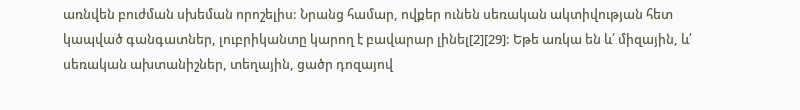առնվեն բուժման սխեման որոշելիս: Նրանց համար, ովքեր ունեն սեռական ակտիվության հետ կապված գանգատներ, լուբրիկանտը կարող է բավարար լինել[2][29]: Եթե առկա են և՛ միզային, և՛ սեռական ախտանիշներ, տեղային, ցածր դոզայով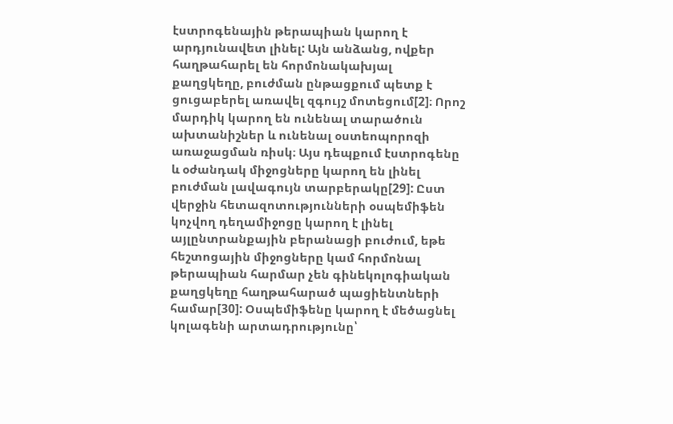էստրոգենային թերապիան կարող է արդյունավետ լինել: Այն անձանց, ովքեր հաղթահարել են հորմոնակախյալ քաղցկեղը, բուժման ընթացքում պետք է ցուցաբերել առավել զգույշ մոտեցում[2]։ Որոշ մարդիկ կարող են ունենալ տարածուն ախտանիշներ և ունենալ օստեոպորոզի առաջացման ռիսկ։ Այս դեպքում էստրոգենը և օժանդակ միջոցները կարող են լինել բուժման լավագույն տարբերակը[29]: Ըստ վերջին հետազոտությունների օսպեմիֆեն կոչվող դեղամիջոցը կարող է լինել այլընտրանքային բերանացի բուժում, եթե հեշտոցային միջոցները կամ հորմոնալ թերապիան հարմար չեն գինեկոլոգիական քաղցկեղը հաղթահարած պացիենտների համար[30]: Օսպեմիֆենը կարող է մեծացնել կոլագենի արտադրությունը՝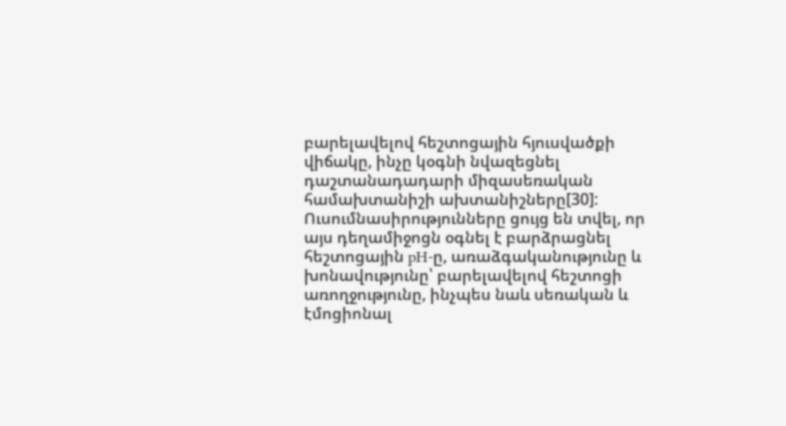բարելավելով հեշտոցային հյուսվածքի վիճակը, ինչը կօգնի նվազեցնել դաշտանադադարի միզասեռական համախտանիշի ախտանիշները[30]: Ուսումնասիրությունները ցույց են տվել, որ այս դեղամիջոցն օգնել է բարձրացնել հեշտոցային pH-ը, առաձգականությունը և խոնավությունը՝ բարելավելով հեշտոցի առողջությունը, ինչպես նաև սեռական և էմոցիոնալ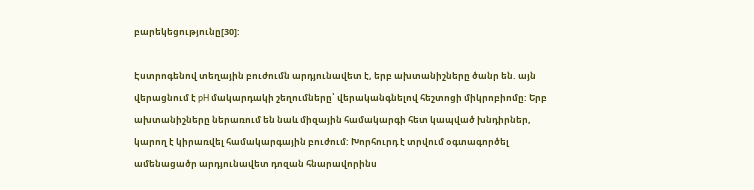բարեկեցությունը[30]:

Էստրոգենով տեղային բուժումն արդյունավետ է, երբ ախտանիշները ծանր են. այն վերացնում է pH մակարդակի շեղումները՝ վերականգնելով հեշտոցի միկրոբիոմը: Երբ ախտանիշները ներառում են նաև միզային համակարգի հետ կապված խնդիրներ, կարող է կիրառվել համակարգային բուժում: Խորհուրդ է տրվում օգտագործել ամենացածր արդյունավետ դոզան հնարավորինս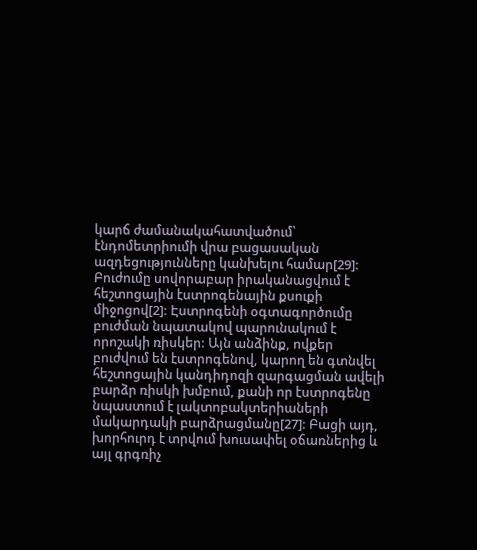կարճ ժամանակահատվածում՝ էնդոմետրիումի վրա բացասական ազդեցությունները կանխելու համար[29]: Բուժումը սովորաբար իրականացվում է հեշտոցային էստրոգենային քսուքի միջոցով[2]: Էստրոգենի օգտագործումը բուժման նպատակով պարունակում է որոշակի ռիսկեր: Այն անձինք, ովքեր բուժվում են էստրոգենով, կարող են գտնվել հեշտոցային կանդիդոզի զարգացման ավելի բարձր ռիսկի խմբում, քանի որ էստրոգենը նպաստում է լակտոբակտերիաների մակարդակի բարձրացմանը[27]: Բացի այդ, խորհուրդ է տրվում խուսափել օճառներից և այլ գրգռիչ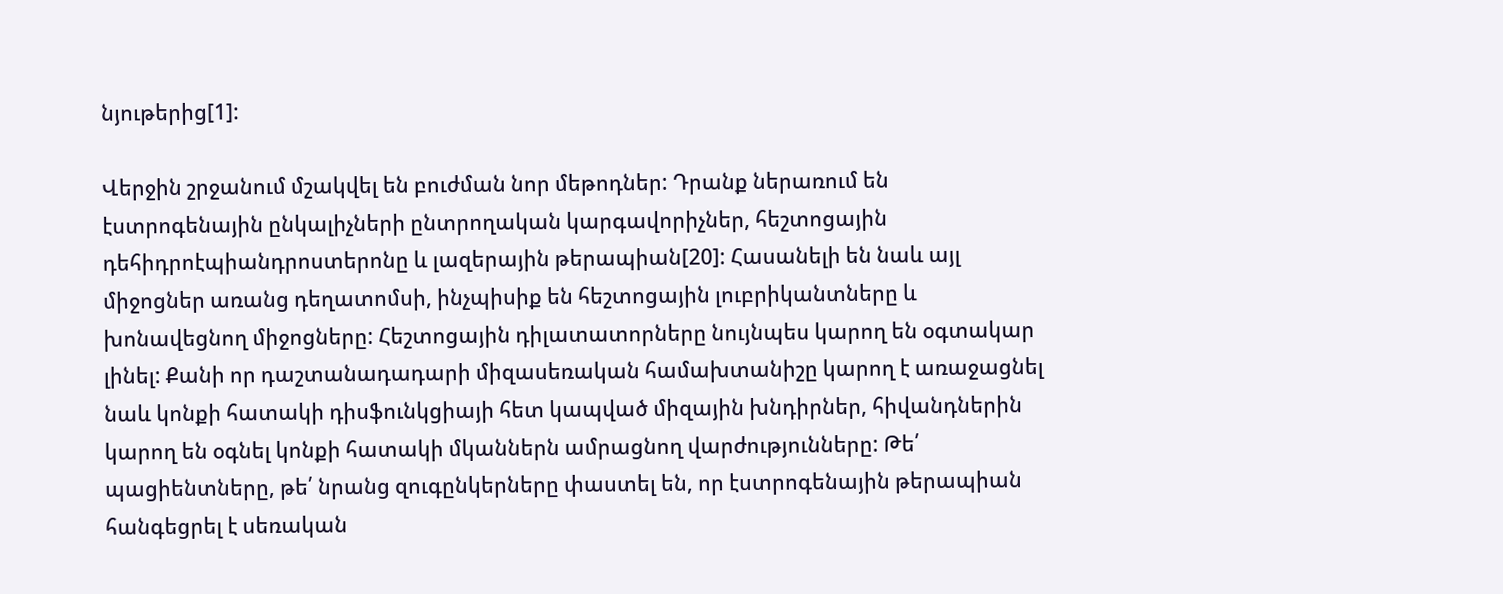նյութերից[1]:

Վերջին շրջանում մշակվել են բուժման նոր մեթոդներ: Դրանք ներառում են էստրոգենային ընկալիչների ընտրողական կարգավորիչներ, հեշտոցային դեհիդրոէպիանդրոստերոնը և լազերային թերապիան[20]: Հասանելի են նաև այլ միջոցներ առանց դեղատոմսի, ինչպիսիք են հեշտոցային լուբրիկանտները և խոնավեցնող միջոցները: Հեշտոցային դիլատատորները նույնպես կարող են օգտակար լինել: Քանի որ դաշտանադադարի միզասեռական համախտանիշը կարող է առաջացնել նաև կոնքի հատակի դիսֆունկցիայի հետ կապված միզային խնդիրներ, հիվանդներին կարող են օգնել կոնքի հատակի մկաններն ամրացնող վարժությունները: Թե՛ պացիենտները, թե՛ նրանց զուգընկերները փաստել են, որ էստրոգենային թերապիան հանգեցրել է սեռական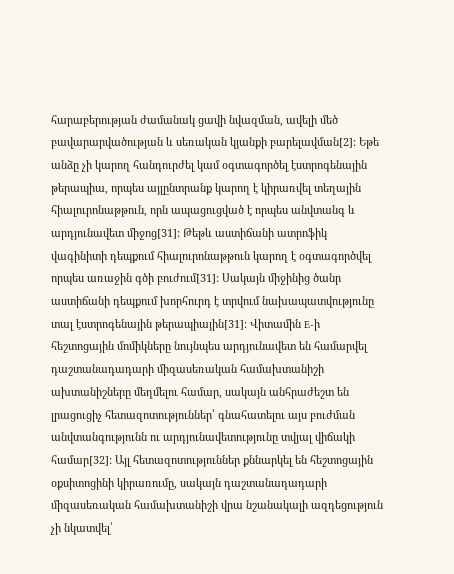հարաբերության ժամանակ ցավի նվազման, ավելի մեծ բավարարվածության և սեռական կյանքի բարելավման[2]: Եթե անձը չի կարող հանդուրժել կամ օգտագործել էստրոգենային թերապիա, որպես այլընտրանք կարող է կիրառվել տեղային հիալուրոնաթթուն, որն ապացուցված է որպես անվտանգ և արդյունավետ միջոց[31]: Թեթև աստիճանի ատրոֆիկ վագինիտի դեպքում հիալուրոնաթթուն կարող է օգտագործվել որպես առաջին գծի բուժում[31]: Սակայն միջինից ծանր աստիճանի դեպքում խորհուրդ է տրվում նախապատվությունը տալ էստրոգենային թերապիային[31]: Վիտամին E-ի հեշտոցային մոմիկները նույնպես արդյունավետ են համարվել դաշտանադադարի միզասեռական համախտանիշի ախտանիշները մեղմելու համար, սակայն անհրաժեշտ են լրացուցիչ հետազոտություններ՝ գնահատելու այս բուժման անվտանգությունն ու արդյունավետությունը տվյալ վիճակի համար[32]: Այլ հետազոտություններ քննարկել են հեշտոցային օքսիտոցինի կիրառումը, սակայն դաշտանադադարի միզասեռական համախտանիշի վրա նշանակալի ազդեցություն չի նկատվել՝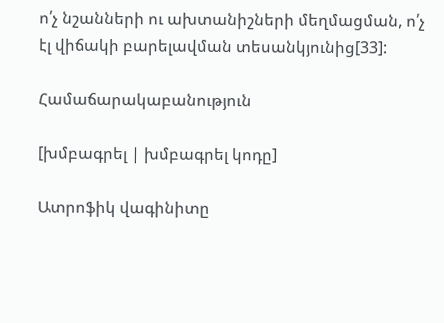ո՛չ նշանների ու ախտանիշների մեղմացման, ո՛չ էլ վիճակի բարելավման տեսանկյունից[33]:

Համաճարակաբանություն

[խմբագրել | խմբագրել կոդը]

Ատրոֆիկ վագինիտը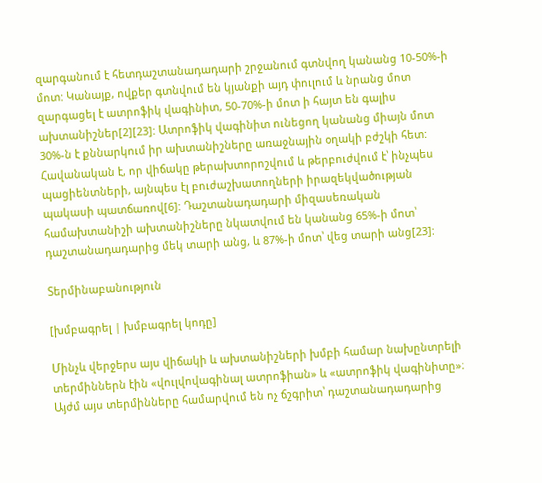զարգանում է հետդաշտանադադարի շրջանում գտնվող կանանց 10-50%-ի մոտ: Կանայք, ովքեր գտնվում են կյանքի այդ փուլում և նրանց մոտ զարգացել է ատրոֆիկ վագինիտ, 50-70%-ի մոտ ի հայտ են գալիս ախտանիշներ[2][23]: Ատրոֆիկ վագինիտ ունեցող կանանց միայն մոտ 30%-ն է քննարկում իր ախտանիշները առաջնային օղակի բժշկի հետ: Հավանական է, որ վիճակը թերախտորոշվում և թերբուժվում է՝ ինչպես պացիենտների, այնպես էլ բուժաշխատողների իրազեկվածության պակասի պատճառով[6]: Դաշտանադադարի միզասեռական համախտանիշի ախտանիշները նկատվում են կանանց 65%-ի մոտ՝ դաշտանադադարից մեկ տարի անց, և 87%-ի մոտ՝ վեց տարի անց[23]:

Տերմինաբանություն

[խմբագրել | խմբագրել կոդը]

Մինչև վերջերս այս վիճակի և ախտանիշների խմբի համար նախընտրելի տերմիններն էին «վուլվովագինալ ատրոֆիան» և «ատրոֆիկ վագինիտը»։ Այժմ այս տերմինները համարվում են ոչ ճշգրիտ՝ դաշտանադադարից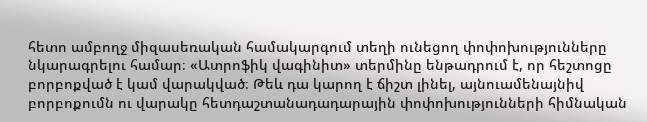հետո ամբողջ միզասեռական համակարգում տեղի ունեցող փոփոխությունները նկարագրելու համար։ «Ատրոֆիկ վագինիտ» տերմինը ենթադրում է, որ հեշտոցը բորբոքված է կամ վարակված։ Թեև դա կարող է ճիշտ լինել, այնուամենայնիվ բորբոքումն ու վարակը հետդաշտանադադարային փոփոխությունների հիմնական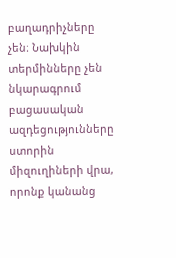բաղադրիչները չեն։ Նախկին տերմինները չեն նկարագրում բացասական ազդեցությունները ստորին միզուղիների վրա, որոնք կանանց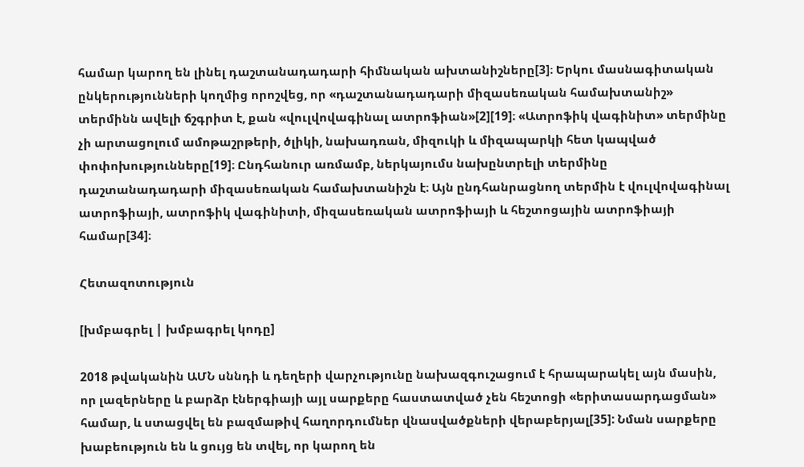համար կարող են լինել դաշտանադադարի հիմնական ախտանիշները[3]։ Երկու մասնագիտական ընկերությունների կողմից որոշվեց, որ «դաշտանադադարի միզասեռական համախտանիշ» տերմինն ավելի ճշգրիտ է, քան «վուլվովագինալ ատրոֆիան»[2][19]։ «Ատրոֆիկ վագինիտ» տերմինը չի արտացոլում ամոթաշրթերի, ծլիկի, նախադռան, միզուկի և միզապարկի հետ կապված փոփոխությունները[19]։ Ընդհանուր առմամբ, ներկայումս նախընտրելի տերմինը դաշտանադադարի միզասեռական համախտանիշն է։ Այն ընդհանրացնող տերմին է վուլվովագինալ ատրոֆիայի, ատրոֆիկ վագինիտի, միզասեռական ատրոֆիայի և հեշտոցային ատրոֆիայի համար[34]։

Հետազոտություն

[խմբագրել | խմբագրել կոդը]

2018 թվականին ԱՄՆ սննդի և դեղերի վարչությունը նախազգուշացում է հրապարակել այն մասին, որ լազերները և բարձր էներգիայի այլ սարքերը հաստատված չեն հեշտոցի «երիտասարդացման» համար, և ստացվել են բազմաթիվ հաղորդումներ վնասվածքների վերաբերյալ[35]: Նման սարքերը խաբեություն են և ցույց են տվել, որ կարող են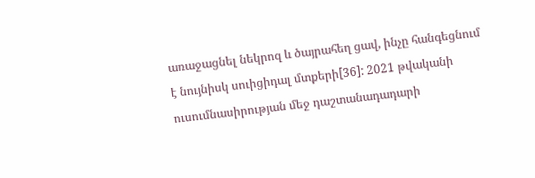առաջացնել նեկրոզ և ծայրահեղ ցավ, ինչը հանգեցնում է նույնիսկ սուիցիդալ մտքերի[36]: 2021 թվականի ուսումնասիրության մեջ դաշտանադադարի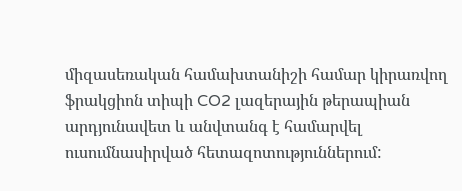միզասեռական համախտանիշի համար կիրառվող ֆրակցիոն տիպի CO2 լազերային թերապիան արդյունավետ և անվտանգ է համարվել ուսումնասիրված հետազոտություններում: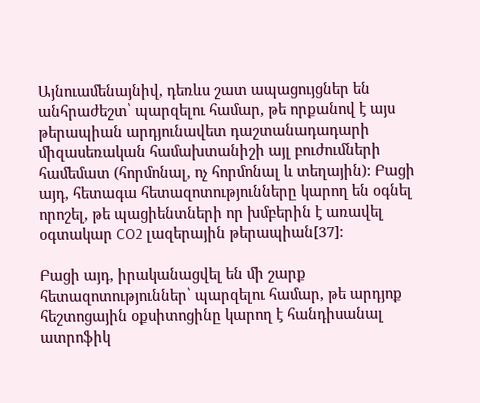Այնուամենայնիվ, դեռևս շատ ապացույցներ են անհրաժեշտ՝ պարզելու համար, թե որքանով է այս թերապիան արդյունավետ դաշտանադադարի միզասեռական համախտանիշի այլ բուժումների համեմատ (հորմոնալ, ոչ հորմոնալ և տեղային): Բացի այդ, հետագա հետազոտությունները կարող են օգնել որոշել, թե պացիենտների որ խմբերին է առավել օգտակար CO2 լազերային թերապիան[37]:

Բացի այդ, իրականացվել են մի շարք հետազոտություններ՝ պարզելու համար, թե արդյոք հեշտոցային օքսիտոցինը կարող է հանդիսանալ ատրոֆիկ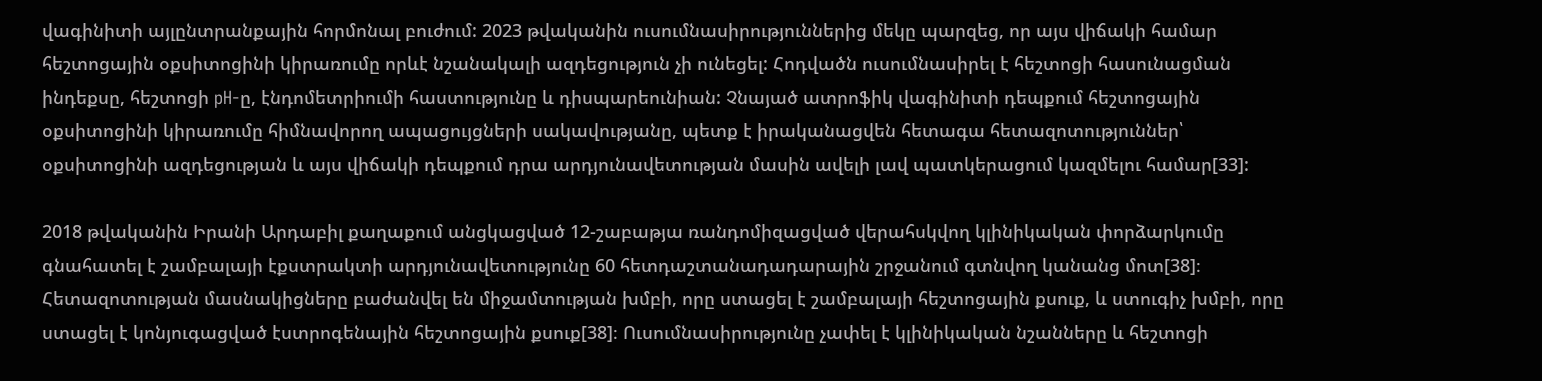վագինիտի այլընտրանքային հորմոնալ բուժում: 2023 թվականին ուսումնասիրություններից մեկը պարզեց, որ այս վիճակի համար հեշտոցային օքսիտոցինի կիրառումը որևէ նշանակալի ազդեցություն չի ունեցել: Հոդվածն ուսումնասիրել է հեշտոցի հասունացման ինդեքսը, հեշտոցի pH-ը, էնդոմետրիումի հաստությունը և դիսպարեունիան: Չնայած ատրոֆիկ վագինիտի դեպքում հեշտոցային օքսիտոցինի կիրառումը հիմնավորող ապացույցների սակավությանը, պետք է իրականացվեն հետագա հետազոտություններ՝ օքսիտոցինի ազդեցության և այս վիճակի դեպքում դրա արդյունավետության մասին ավելի լավ պատկերացում կազմելու համար[33]:

2018 թվականին Իրանի Արդաբիլ քաղաքում անցկացված 12-շաբաթյա ռանդոմիզացված վերահսկվող կլինիկական փորձարկումը գնահատել է շամբալայի էքստրակտի արդյունավետությունը 60 հետդաշտանադադարային շրջանում գտնվող կանանց մոտ[38]։ Հետազոտության մասնակիցները բաժանվել են միջամտության խմբի, որը ստացել է շամբալայի հեշտոցային քսուք, և ստուգիչ խմբի, որը ստացել է կոնյուգացված էստրոգենային հեշտոցային քսուք[38]։ Ուսումնասիրությունը չափել է կլինիկական նշանները և հեշտոցի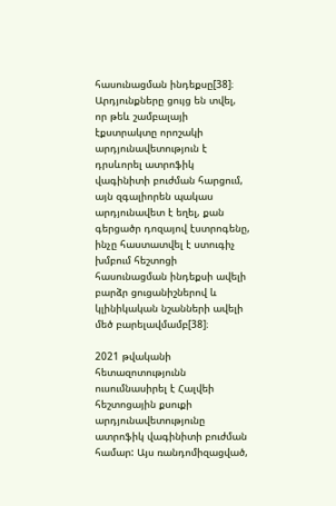հասունացման ինդեքսը[38]։ Արդյունքները ցույց են տվել, որ թեև շամբալայի էքստրակտը որոշակի արդյունավետություն է դրսևորել ատրոֆիկ վագինիտի բուժման հարցում, այն զգալիորեն պակաս արդյունավետ է եղել, քան գերցածր դոզայով էստրոգենը, ինչը հաստատվել է ստուգիչ խմբում հեշտոցի հասունացման ինդեքսի ավելի բարձր ցուցանիշներով և կլինիկական նշանների ավելի մեծ բարելավմամբ[38]։

2021 թվականի հետազոտությունն ուսումնասիրել է Հալվեի հեշտոցային քսուքի արդյունավետությունը ատրոֆիկ վագինիտի բուժման համար: Այս ռանդոմիզացված,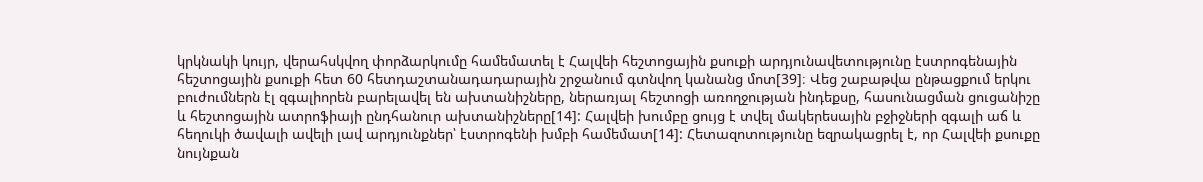կրկնակի կույր, վերահսկվող փորձարկումը համեմատել է Հալվեի հեշտոցային քսուքի արդյունավետությունը էստրոգենային հեշտոցային քսուքի հետ 60 հետդաշտանադադարային շրջանում գտնվող կանանց մոտ[39]։ Վեց շաբաթվա ընթացքում երկու բուժումներն էլ զգալիորեն բարելավել են ախտանիշները, ներառյալ հեշտոցի առողջության ինդեքսը, հասունացման ցուցանիշը և հեշտոցային ատրոֆիայի ընդհանուր ախտանիշները[14]: Հալվեի խումբը ցույց է տվել մակերեսային բջիջների զգալի աճ և հեղուկի ծավալի ավելի լավ արդյունքներ՝ էստրոգենի խմբի համեմատ[14]: Հետազոտությունը եզրակացրել է, որ Հալվեի քսուքը նույնքան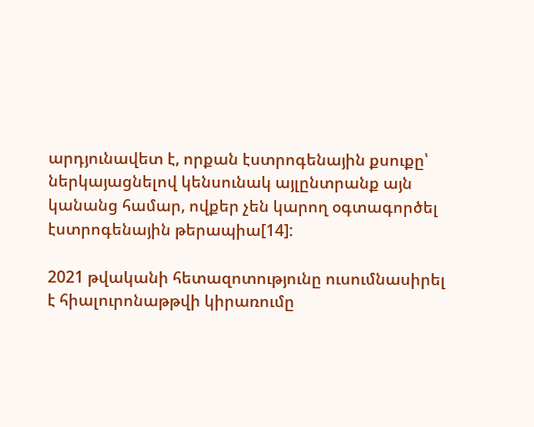արդյունավետ է, որքան էստրոգենային քսուքը՝ ներկայացնելով կենսունակ այլընտրանք այն կանանց համար, ովքեր չեն կարող օգտագործել էստրոգենային թերապիա[14]:

2021 թվականի հետազոտությունը ուսումնասիրել է հիալուրոնաթթվի կիրառումը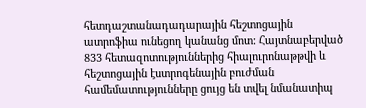հետդաշտանադադարային հեշտոցային ատրոֆիա ունեցող կանանց մոտ: Հայտնաբերված 833 հետազոտություններից հիալուրոնաթթվի և հեշտոցային էստրոգենային բուժման համեմատությունները ցույց են տվել նմանատիպ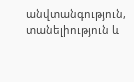անվտանգություն, տանելիություն և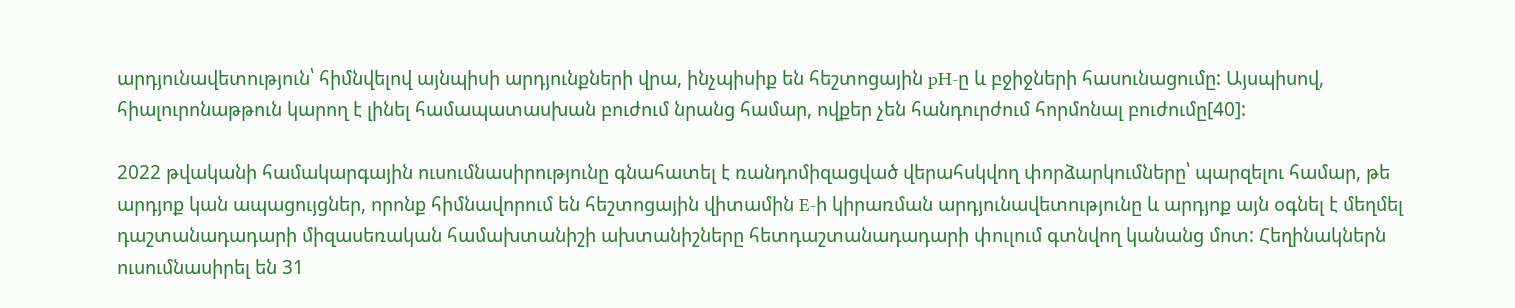արդյունավետություն՝ հիմնվելով այնպիսի արդյունքների վրա, ինչպիսիք են հեշտոցային pH-ը և բջիջների հասունացումը: Այսպիսով, հիալուրոնաթթուն կարող է լինել համապատասխան բուժում նրանց համար, ովքեր չեն հանդուրժում հորմոնալ բուժումը[40]:

2022 թվականի համակարգային ուսումնասիրությունը գնահատել է ռանդոմիզացված վերահսկվող փորձարկումները՝ պարզելու համար, թե արդյոք կան ապացույցներ, որոնք հիմնավորում են հեշտոցային վիտամին E-ի կիրառման արդյունավետությունը և արդյոք այն օգնել է մեղմել դաշտանադադարի միզասեռական համախտանիշի ախտանիշները հետդաշտանադադարի փուլում գտնվող կանանց մոտ: Հեղինակներն ուսումնասիրել են 31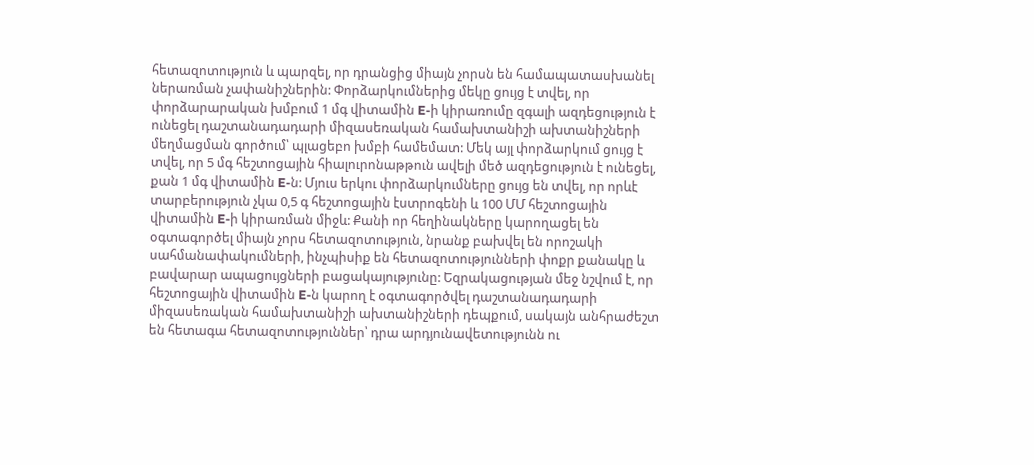հետազոտություն և պարզել, որ դրանցից միայն չորսն են համապատասխանել ներառման չափանիշներին: Փորձարկումներից մեկը ցույց է տվել, որ փորձարարական խմբում 1 մգ վիտամին E-ի կիրառումը զգալի ազդեցություն է ունեցել դաշտանադադարի միզասեռական համախտանիշի ախտանիշների մեղմացման գործում՝ պլացեբո խմբի համեմատ: Մեկ այլ փորձարկում ցույց է տվել, որ 5 մգ հեշտոցային հիալուրոնաթթուն ավելի մեծ ազդեցություն է ունեցել, քան 1 մգ վիտամին E-ն: Մյուս երկու փորձարկումները ցույց են տվել, որ որևէ տարբերություն չկա 0,5 գ հեշտոցային էստրոգենի և 100 ՄՄ հեշտոցային վիտամին E-ի կիրառման միջև: Քանի որ հեղինակները կարողացել են օգտագործել միայն չորս հետազոտություն, նրանք բախվել են որոշակի սահմանափակումների, ինչպիսիք են հետազոտությունների փոքր քանակը և բավարար ապացույցների բացակայությունը: Եզրակացության մեջ նշվում է, որ հեշտոցային վիտամին E-ն կարող է օգտագործվել դաշտանադադարի միզասեռական համախտանիշի ախտանիշների դեպքում, սակայն անհրաժեշտ են հետագա հետազոտություններ՝ դրա արդյունավետությունն ու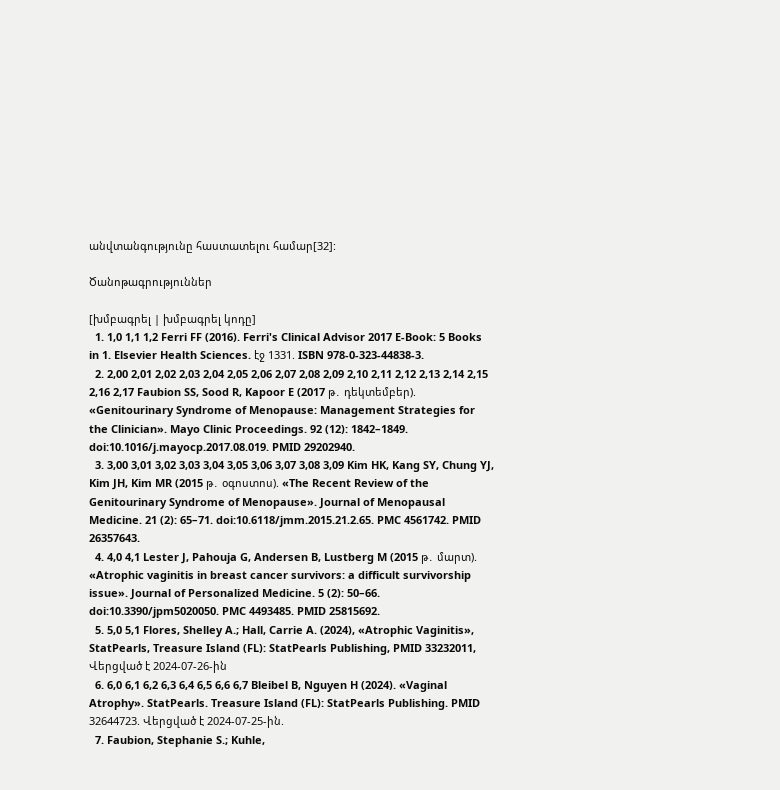անվտանգությունը հաստատելու համար[32]:

Ծանոթագրություններ

[խմբագրել | խմբագրել կոդը]
  1. 1,0 1,1 1,2 Ferri FF (2016). Ferri's Clinical Advisor 2017 E-Book: 5 Books in 1. Elsevier Health Sciences. էջ 1331. ISBN 978-0-323-44838-3.
  2. 2,00 2,01 2,02 2,03 2,04 2,05 2,06 2,07 2,08 2,09 2,10 2,11 2,12 2,13 2,14 2,15 2,16 2,17 Faubion SS, Sood R, Kapoor E (2017 թ․ դեկտեմբեր). «Genitourinary Syndrome of Menopause: Management Strategies for the Clinician». Mayo Clinic Proceedings. 92 (12): 1842–1849. doi:10.1016/j.mayocp.2017.08.019. PMID 29202940.
  3. 3,00 3,01 3,02 3,03 3,04 3,05 3,06 3,07 3,08 3,09 Kim HK, Kang SY, Chung YJ, Kim JH, Kim MR (2015 թ․ օգոստոս). «The Recent Review of the Genitourinary Syndrome of Menopause». Journal of Menopausal Medicine. 21 (2): 65–71. doi:10.6118/jmm.2015.21.2.65. PMC 4561742. PMID 26357643.
  4. 4,0 4,1 Lester J, Pahouja G, Andersen B, Lustberg M (2015 թ․ մարտ). «Atrophic vaginitis in breast cancer survivors: a difficult survivorship issue». Journal of Personalized Medicine. 5 (2): 50–66. doi:10.3390/jpm5020050. PMC 4493485. PMID 25815692.
  5. 5,0 5,1 Flores, Shelley A.; Hall, Carrie A. (2024), «Atrophic Vaginitis», StatPearls, Treasure Island (FL): StatPearls Publishing, PMID 33232011, Վերցված է 2024-07-26-ին
  6. 6,0 6,1 6,2 6,3 6,4 6,5 6,6 6,7 Bleibel B, Nguyen H (2024). «Vaginal Atrophy». StatPearls. Treasure Island (FL): StatPearls Publishing. PMID 32644723. Վերցված է 2024-07-25-ին.
  7. Faubion, Stephanie S.; Kuhle,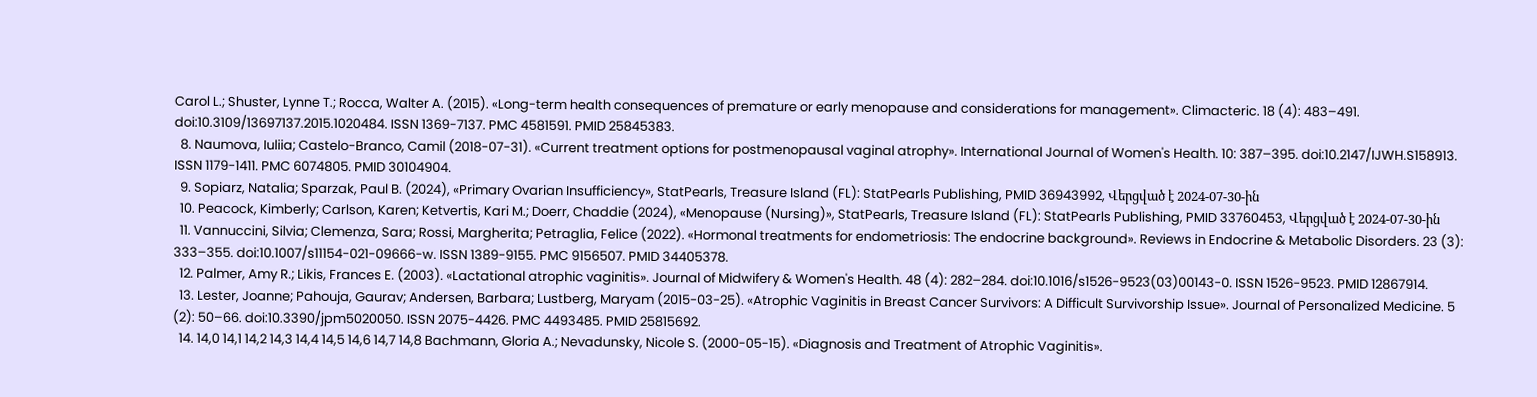Carol L.; Shuster, Lynne T.; Rocca, Walter A. (2015). «Long-term health consequences of premature or early menopause and considerations for management». Climacteric. 18 (4): 483–491. doi:10.3109/13697137.2015.1020484. ISSN 1369-7137. PMC 4581591. PMID 25845383.
  8. Naumova, Iuliia; Castelo-Branco, Camil (2018-07-31). «Current treatment options for postmenopausal vaginal atrophy». International Journal of Women's Health. 10: 387–395. doi:10.2147/IJWH.S158913. ISSN 1179-1411. PMC 6074805. PMID 30104904.
  9. Sopiarz, Natalia; Sparzak, Paul B. (2024), «Primary Ovarian Insufficiency», StatPearls, Treasure Island (FL): StatPearls Publishing, PMID 36943992, Վերցված է 2024-07-30-ին
  10. Peacock, Kimberly; Carlson, Karen; Ketvertis, Kari M.; Doerr, Chaddie (2024), «Menopause (Nursing)», StatPearls, Treasure Island (FL): StatPearls Publishing, PMID 33760453, Վերցված է 2024-07-30-ին
  11. Vannuccini, Silvia; Clemenza, Sara; Rossi, Margherita; Petraglia, Felice (2022). «Hormonal treatments for endometriosis: The endocrine background». Reviews in Endocrine & Metabolic Disorders. 23 (3): 333–355. doi:10.1007/s11154-021-09666-w. ISSN 1389-9155. PMC 9156507. PMID 34405378.
  12. Palmer, Amy R.; Likis, Frances E. (2003). «Lactational atrophic vaginitis». Journal of Midwifery & Women's Health. 48 (4): 282–284. doi:10.1016/s1526-9523(03)00143-0. ISSN 1526-9523. PMID 12867914.
  13. Lester, Joanne; Pahouja, Gaurav; Andersen, Barbara; Lustberg, Maryam (2015-03-25). «Atrophic Vaginitis in Breast Cancer Survivors: A Difficult Survivorship Issue». Journal of Personalized Medicine. 5 (2): 50–66. doi:10.3390/jpm5020050. ISSN 2075-4426. PMC 4493485. PMID 25815692.
  14. 14,0 14,1 14,2 14,3 14,4 14,5 14,6 14,7 14,8 Bachmann, Gloria A.; Nevadunsky, Nicole S. (2000-05-15). «Diagnosis and Treatment of Atrophic Vaginitis».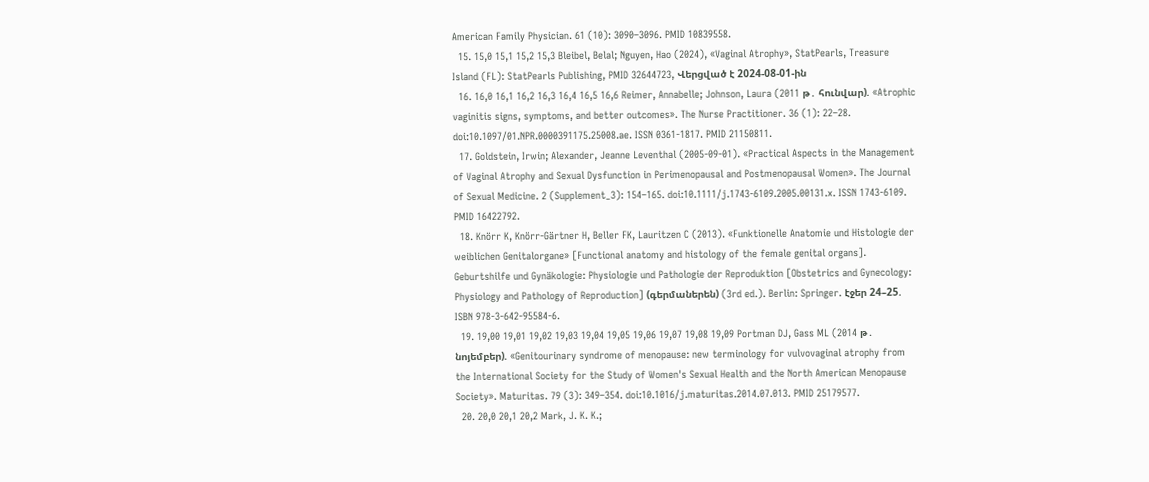American Family Physician. 61 (10): 3090–3096. PMID 10839558.
  15. 15,0 15,1 15,2 15,3 Bleibel, Belal; Nguyen, Hao (2024), «Vaginal Atrophy», StatPearls, Treasure Island (FL): StatPearls Publishing, PMID 32644723, Վերցված է 2024-08-01-ին
  16. 16,0 16,1 16,2 16,3 16,4 16,5 16,6 Reimer, Annabelle; Johnson, Laura (2011 թ․ հունվար). «Atrophic vaginitis signs, symptoms, and better outcomes». The Nurse Practitioner. 36 (1): 22–28. doi:10.1097/01.NPR.0000391175.25008.ae. ISSN 0361-1817. PMID 21150811.
  17. Goldstein, Irwin; Alexander, Jeanne Leventhal (2005-09-01). «Practical Aspects in the Management of Vaginal Atrophy and Sexual Dysfunction in Perimenopausal and Postmenopausal Women». The Journal of Sexual Medicine. 2 (Supplement_3): 154–165. doi:10.1111/j.1743-6109.2005.00131.x. ISSN 1743-6109. PMID 16422792.
  18. Knörr K, Knörr-Gärtner H, Beller FK, Lauritzen C (2013). «Funktionelle Anatomie und Histologie der weiblichen Genitalorgane» [Functional anatomy and histology of the female genital organs]. Geburtshilfe und Gynäkologie: Physiologie und Pathologie der Reproduktion [Obstetrics and Gynecology: Physiology and Pathology of Reproduction] (գերմաներեն) (3rd ed.). Berlin: Springer. էջեր 24–25. ISBN 978-3-642-95584-6.
  19. 19,00 19,01 19,02 19,03 19,04 19,05 19,06 19,07 19,08 19,09 Portman DJ, Gass ML (2014 թ․ նոյեմբեր). «Genitourinary syndrome of menopause: new terminology for vulvovaginal atrophy from the International Society for the Study of Women's Sexual Health and the North American Menopause Society». Maturitas. 79 (3): 349–354. doi:10.1016/j.maturitas.2014.07.013. PMID 25179577.
  20. 20,0 20,1 20,2 Mark, J. K. K.;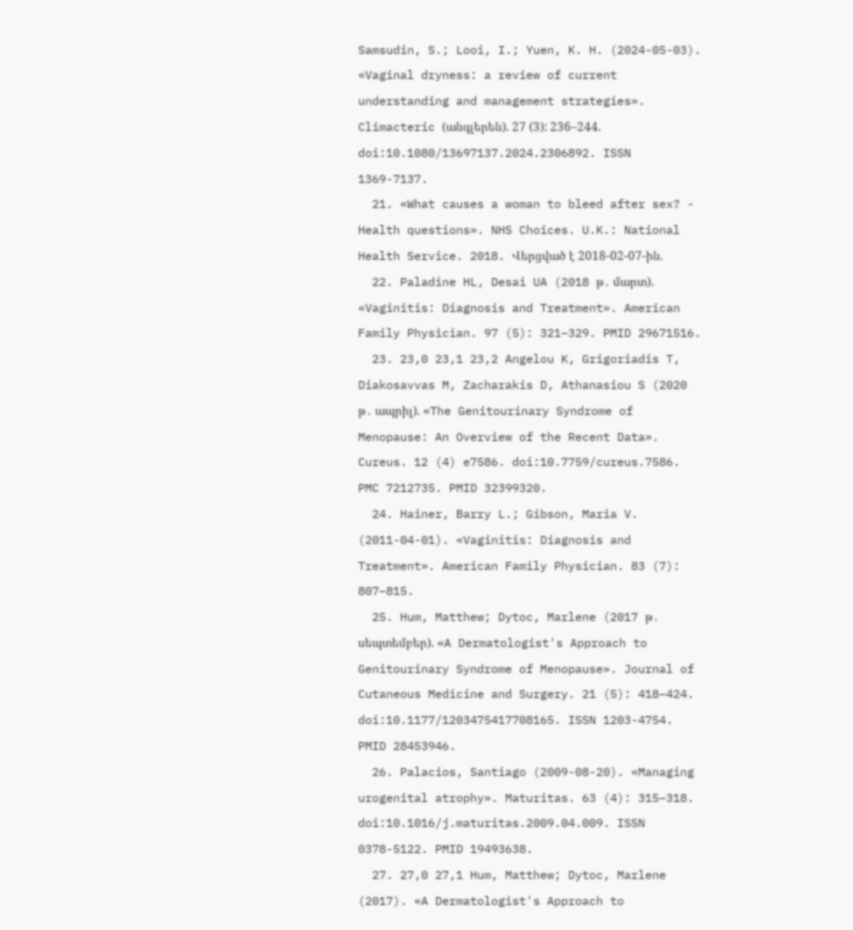Samsudin, S.; Looi, I.; Yuen, K. H. (2024-05-03). «Vaginal dryness: a review of current understanding and management strategies». Climacteric (անգլերեն). 27 (3): 236–244. doi:10.1080/13697137.2024.2306892. ISSN 1369-7137.
  21. «What causes a woman to bleed after sex? - Health questions». NHS Choices. U.K.: National Health Service. 2018. Վերցված է 2018-02-07-ին.
  22. Paladine HL, Desai UA (2018 թ․ մարտ). «Vaginitis: Diagnosis and Treatment». American Family Physician. 97 (5): 321–329. PMID 29671516.
  23. 23,0 23,1 23,2 Angelou K, Grigoriadis T, Diakosavvas M, Zacharakis D, Athanasiou S (2020 թ․ ապրիլ). «The Genitourinary Syndrome of Menopause: An Overview of the Recent Data». Cureus. 12 (4) e7586. doi:10.7759/cureus.7586. PMC 7212735. PMID 32399320.
  24. Hainer, Barry L.; Gibson, Maria V. (2011-04-01). «Vaginitis: Diagnosis and Treatment». American Family Physician. 83 (7): 807–815.
  25. Hum, Matthew; Dytoc, Marlene (2017 թ․ սեպտեմբեր). «A Dermatologist's Approach to Genitourinary Syndrome of Menopause». Journal of Cutaneous Medicine and Surgery. 21 (5): 418–424. doi:10.1177/1203475417708165. ISSN 1203-4754. PMID 28453946.
  26. Palacios, Santiago (2009-08-20). «Managing urogenital atrophy». Maturitas. 63 (4): 315–318. doi:10.1016/j.maturitas.2009.04.009. ISSN 0378-5122. PMID 19493638.
  27. 27,0 27,1 Hum, Matthew; Dytoc, Marlene (2017). «A Dermatologist's Approach to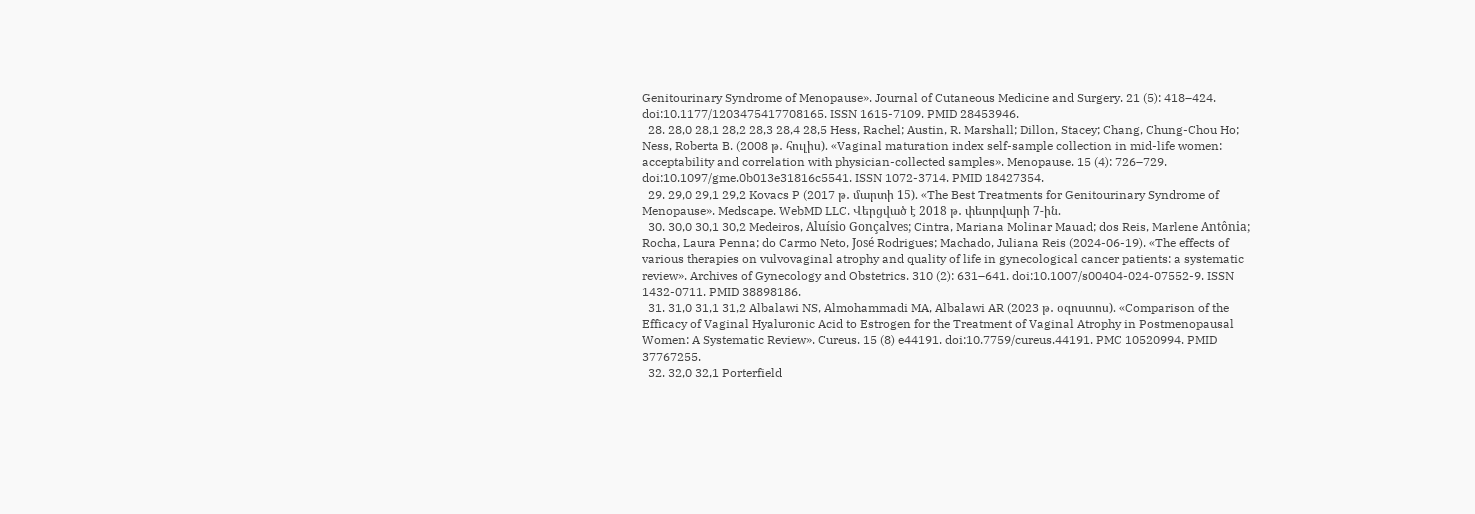Genitourinary Syndrome of Menopause». Journal of Cutaneous Medicine and Surgery. 21 (5): 418–424. doi:10.1177/1203475417708165. ISSN 1615-7109. PMID 28453946.
  28. 28,0 28,1 28,2 28,3 28,4 28,5 Hess, Rachel; Austin, R. Marshall; Dillon, Stacey; Chang, Chung-Chou Ho; Ness, Roberta B. (2008 թ․ հուլիս). «Vaginal maturation index self-sample collection in mid-life women: acceptability and correlation with physician-collected samples». Menopause. 15 (4): 726–729. doi:10.1097/gme.0b013e31816c5541. ISSN 1072-3714. PMID 18427354.
  29. 29,0 29,1 29,2 Kovacs P (2017 թ․ մարտի 15). «The Best Treatments for Genitourinary Syndrome of Menopause». Medscape. WebMD LLC. Վերցված է 2018 թ․ փետրվարի 7-ին.
  30. 30,0 30,1 30,2 Medeiros, Aluísio Gonçalves; Cintra, Mariana Molinar Mauad; dos Reis, Marlene Antônia; Rocha, Laura Penna; do Carmo Neto, José Rodrigues; Machado, Juliana Reis (2024-06-19). «The effects of various therapies on vulvovaginal atrophy and quality of life in gynecological cancer patients: a systematic review». Archives of Gynecology and Obstetrics. 310 (2): 631–641. doi:10.1007/s00404-024-07552-9. ISSN 1432-0711. PMID 38898186.
  31. 31,0 31,1 31,2 Albalawi NS, Almohammadi MA, Albalawi AR (2023 թ․ օգոստոս). «Comparison of the Efficacy of Vaginal Hyaluronic Acid to Estrogen for the Treatment of Vaginal Atrophy in Postmenopausal Women: A Systematic Review». Cureus. 15 (8) e44191. doi:10.7759/cureus.44191. PMC 10520994. PMID 37767255.
  32. 32,0 32,1 Porterfield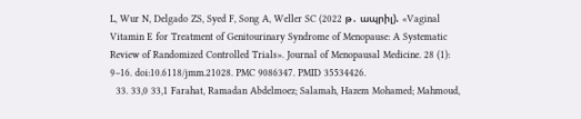L, Wur N, Delgado ZS, Syed F, Song A, Weller SC (2022 թ․ ապրիլ). «Vaginal Vitamin E for Treatment of Genitourinary Syndrome of Menopause: A Systematic Review of Randomized Controlled Trials». Journal of Menopausal Medicine. 28 (1): 9–16. doi:10.6118/jmm.21028. PMC 9086347. PMID 35534426.
  33. 33,0 33,1 Farahat, Ramadan Abdelmoez; Salamah, Hazem Mohamed; Mahmoud,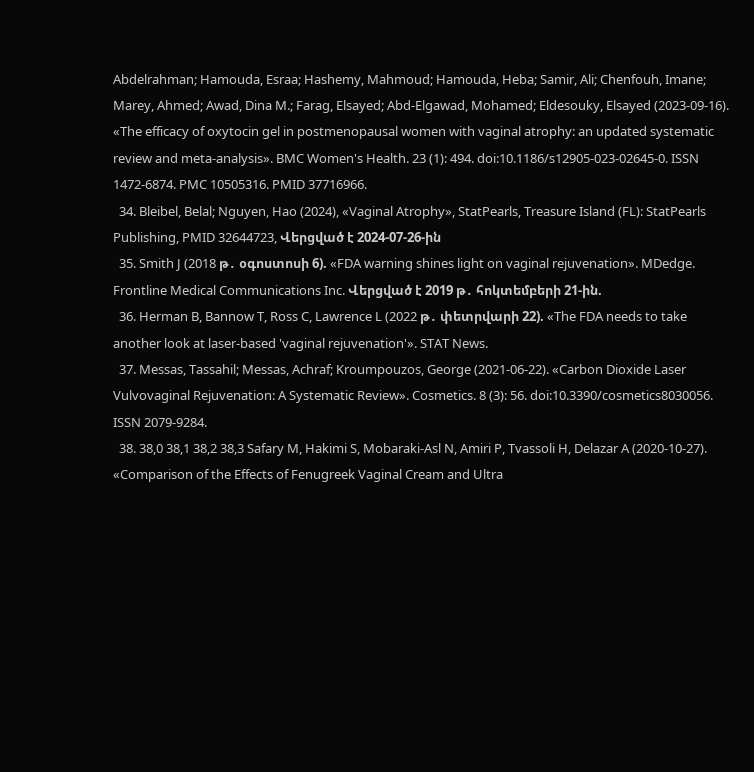Abdelrahman; Hamouda, Esraa; Hashemy, Mahmoud; Hamouda, Heba; Samir, Ali; Chenfouh, Imane; Marey, Ahmed; Awad, Dina M.; Farag, Elsayed; Abd-Elgawad, Mohamed; Eldesouky, Elsayed (2023-09-16). «The efficacy of oxytocin gel in postmenopausal women with vaginal atrophy: an updated systematic review and meta-analysis». BMC Women's Health. 23 (1): 494. doi:10.1186/s12905-023-02645-0. ISSN 1472-6874. PMC 10505316. PMID 37716966.
  34. Bleibel, Belal; Nguyen, Hao (2024), «Vaginal Atrophy», StatPearls, Treasure Island (FL): StatPearls Publishing, PMID 32644723, Վերցված է 2024-07-26-ին
  35. Smith J (2018 թ․ օգոստոսի 6). «FDA warning shines light on vaginal rejuvenation». MDedge. Frontline Medical Communications Inc. Վերցված է 2019 թ․ հոկտեմբերի 21-ին.
  36. Herman B, Bannow T, Ross C, Lawrence L (2022 թ․ փետրվարի 22). «The FDA needs to take another look at laser-based 'vaginal rejuvenation'». STAT News.
  37. Messas, Tassahil; Messas, Achraf; Kroumpouzos, George (2021-06-22). «Carbon Dioxide Laser Vulvovaginal Rejuvenation: A Systematic Review». Cosmetics. 8 (3): 56. doi:10.3390/cosmetics8030056. ISSN 2079-9284.
  38. 38,0 38,1 38,2 38,3 Safary M, Hakimi S, Mobaraki-Asl N, Amiri P, Tvassoli H, Delazar A (2020-10-27). «Comparison of the Effects of Fenugreek Vaginal Cream and Ultra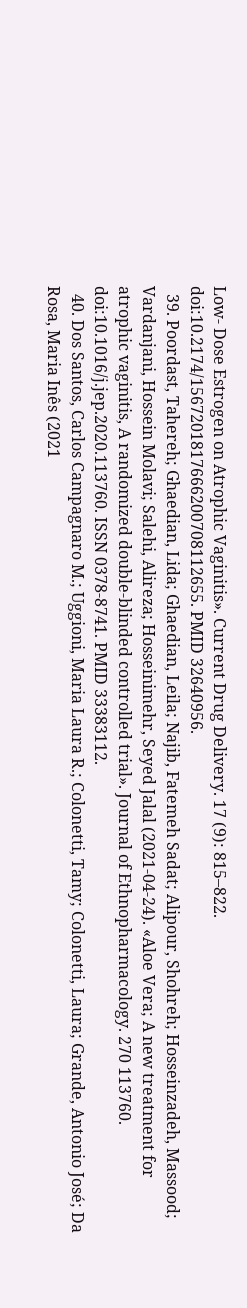Low- Dose Estrogen on Atrophic Vaginitis». Current Drug Delivery. 17 (9): 815–822. doi:10.2174/1567201817666200708112655. PMID 32640956.
  39. Poordast, Tahereh; Ghaedian, Lida; Ghaedian, Leila; Najib, Fatemeh Sadat; Alipour, Shohreh; Hosseinzadeh, Massood; Vardanjani, Hossein Molavi; Salehi, Alireza; Hosseinimehr, Seyed Jalal (2021-04-24). «Aloe Vera; A new treatment for atrophic vaginitis, A randomized double-blinded controlled trial». Journal of Ethnopharmacology. 270 113760. doi:10.1016/j.jep.2020.113760. ISSN 0378-8741. PMID 33383112.
  40. Dos Santos, Carlos Campagnaro M.; Uggioni, Maria Laura R.; Colonetti, Tamy; Colonetti, Laura; Grande, Antonio José; Da Rosa, Maria Inês (2021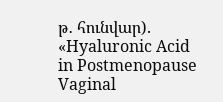թ․ հունվար). «Hyaluronic Acid in Postmenopause Vaginal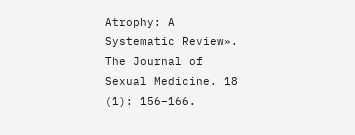Atrophy: A Systematic Review». The Journal of Sexual Medicine. 18 (1): 156–166.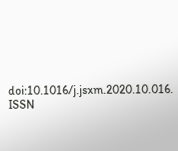doi:10.1016/j.jsxm.2020.10.016. ISSN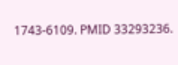1743-6109. PMID 33293236.